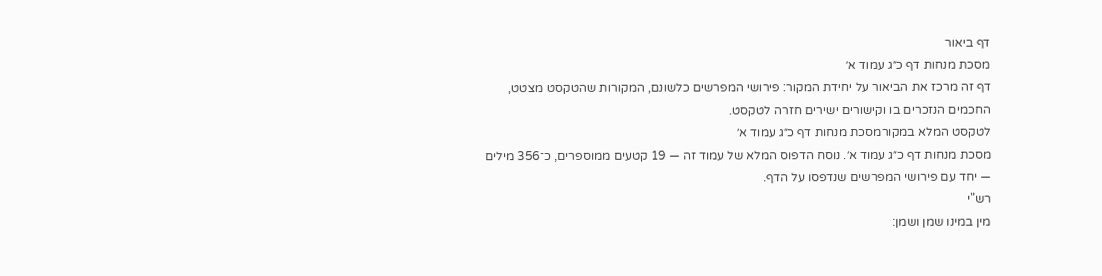דף ביאור
מסכת מנחות דף כ״ג עמוד א׳
דף זה מרכז את הביאור על יחידת המקור: פירושי המפרשים כלשונם, המקורות שהטקסט מצטט, החכמים הנזכרים בו וקישורים ישירים חזרה לטקסט.
לטקסט המלא במקורמסכת מנחות דף כ״ג עמוד א׳
מסכת מנחות דף כ״ג עמוד א׳. נוסח הדפוס המלא של עמוד זה — 19 קטעים ממוספרים, כ־356 מילים — יחד עם פירושי המפרשים שנדפסו על הדף.
רש"י
מין במינו שמן ושמן: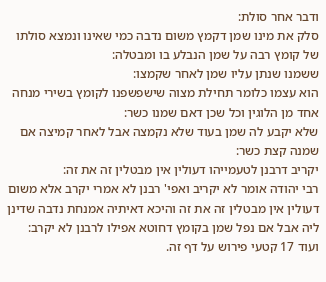ודבר אחר סולת:
סלק את מינו שמן דקמץ משום נדבה כמי שאינו ונמצא סולתו של קומץ רבה על שמן הנבלע בו ומבטלה:
ששמנו שנתן עליו שמן לאחר שקמצו:
הוא עצמו כלומר תחילת מצוה שישפשפנו לקומץ בשירי מנחה אחד מן הלוגין וכל שכן דאם שמנו כשר:
שלא יקבע לה שמן בעוד שלא נקמצה אבל לאחר קמיצה אם שמנה קצת כשר:
יקריב דרבנן לטעמייהו דעולין אין מבטלין זה את זה:
רבי יהודה אומר לא יקריב ואפי' רבנן לא אמרי יקרב אלא משום דעולין אין מבטלין זה את זה והיכא דאיתיה אמנחת נדבה שדינן ליה אבל אם נפל שמן בקומץ דחוטא אפילו לרבנן לא יקרב:
ועוד 17 קטעי פירוש על דף זה.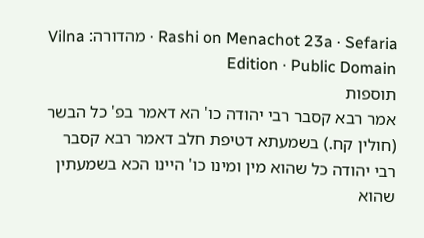Rashi on Menachot 23a · Sefaria · מהדורה: Vilna Edition · Public Domain
תוספות
אמר רבא קסבר רבי יהודה כו' הא דאמר בפ' כל הבשר (חולין קח.) בשמעתא דטיפת חלב דאמר רבא קסבר רבי יהודה כל שהוא מין ומינו כו' היינו הכא בשמעתין שהוא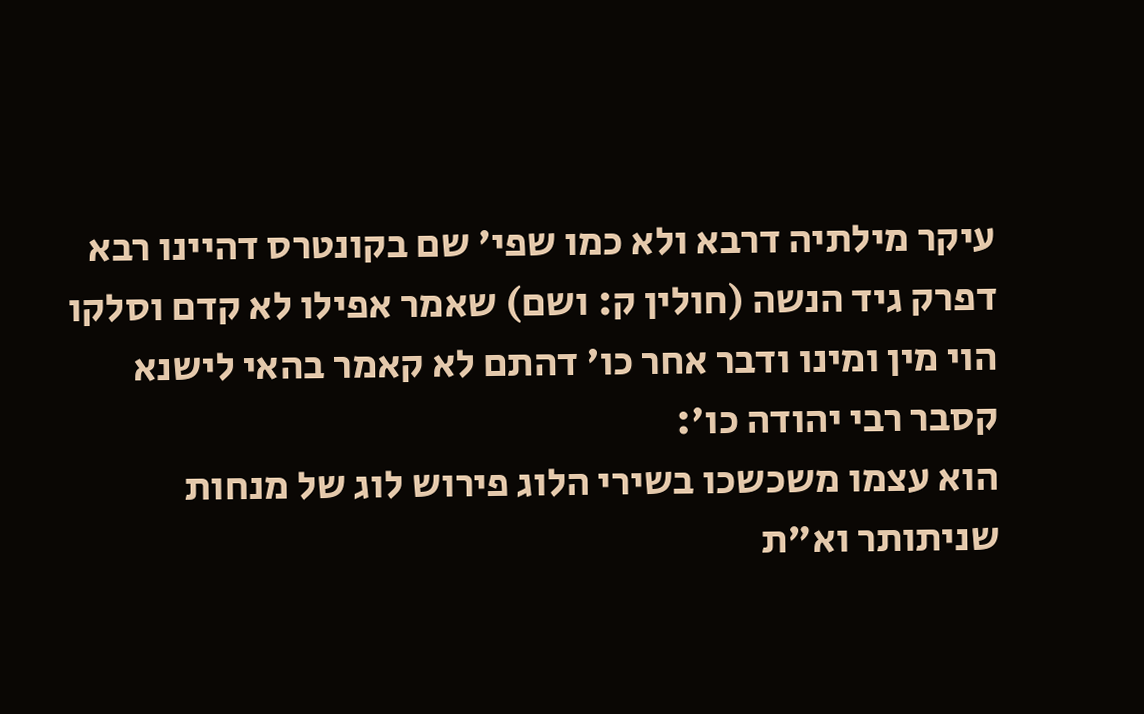עיקר מילתיה דרבא ולא כמו שפי' שם בקונטרס דהיינו רבא דפרק גיד הנשה (חולין ק: ושם) שאמר אפילו לא קדם וסלקו הוי מין ומינו ודבר אחר כו' דהתם לא קאמר בהאי לישנא קסבר רבי יהודה כו':
הוא עצמו משכשכו בשירי הלוג פירוש לוג של מנחות שניתותר וא"ת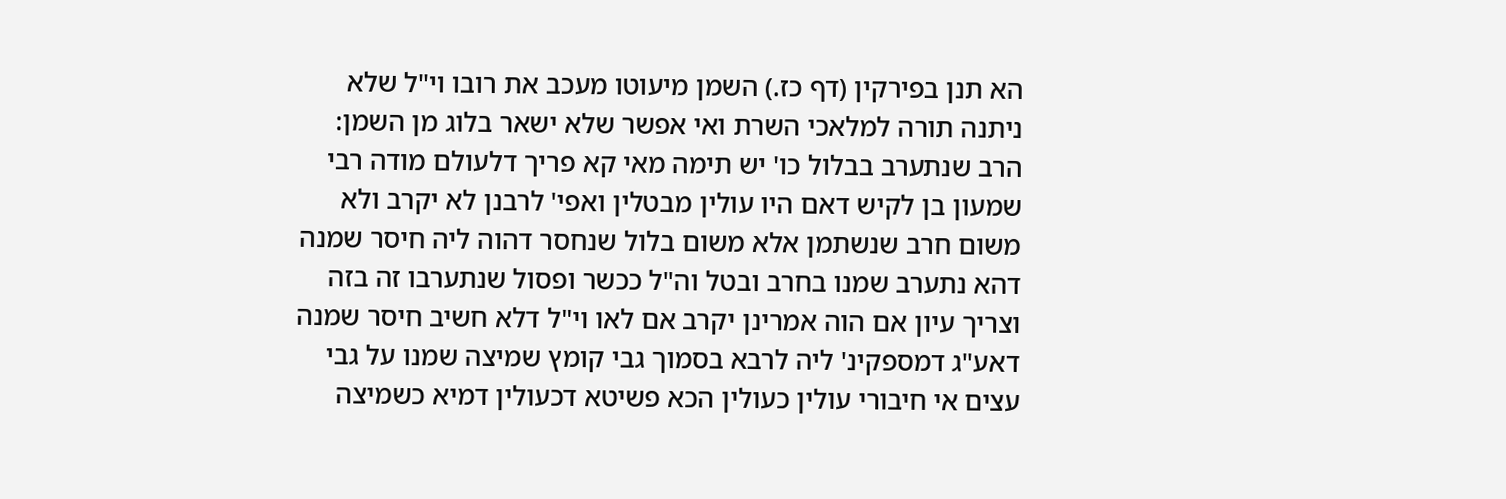הא תנן בפירקין (דף כז.) השמן מיעוטו מעכב את רובו וי"ל שלא ניתנה תורה למלאכי השרת ואי אפשר שלא ישאר בלוג מן השמן:
הרב שנתערב בבלול כו' יש תימה מאי קא פריך דלעולם מודה רבי שמעון בן לקיש דאם היו עולין מבטלין ואפי' לרבנן לא יקרב ולא משום חרב שנשתמן אלא משום בלול שנחסר דהוה ליה חיסר שמנה דהא נתערב שמנו בחרב ובטל וה"ל ככשר ופסול שנתערבו זה בזה וצריך עיון אם הוה אמרינן יקרב אם לאו וי"ל דלא חשיב חיסר שמנה דאע"ג דמספקינ' ליה לרבא בסמוך גבי קומץ שמיצה שמנו על גבי עצים אי חיבורי עולין כעולין הכא פשיטא דכעולין דמיא כשמיצה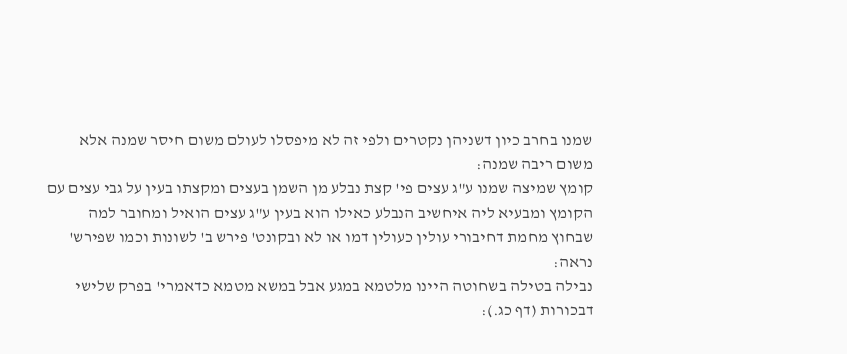שמנו בחרב כיון דשניהן נקטרים ולפי זה לא מיפסלו לעולם משום חיסר שמנה אלא משום ריבה שמנה:
קומץ שמיצה שמנו ע"ג עצים פי' קצת נבלע מן השמן בעצים ומקצתו בעין על גבי עצים עם הקומץ ומבעיא ליה איחשיב הנבלע כאילו הוא בעין ע"ג עצים הואיל ומחובר למה שבחוץ מחמת דחיבורי עולין כעולין דמו או לא ובקונט' פירש ב' לשונות וכמו שפירש' נראה:
נבילה בטילה בשחוטה היינו מלטמא במגע אבל במשא מטמא כדאמרי' בפרק שלישי דבכורות (דף כג.):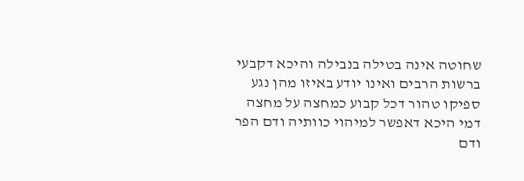שחוטה אינה בטילה בנבילה והיכא דקבעי ברשות הרבים ואינו יודע באיזו מהן נגע ספיקו טהור דכל קבוע כמחצה על מחצה דמי היכא דאפשר למיהוי כוותיה ודם הפר ודם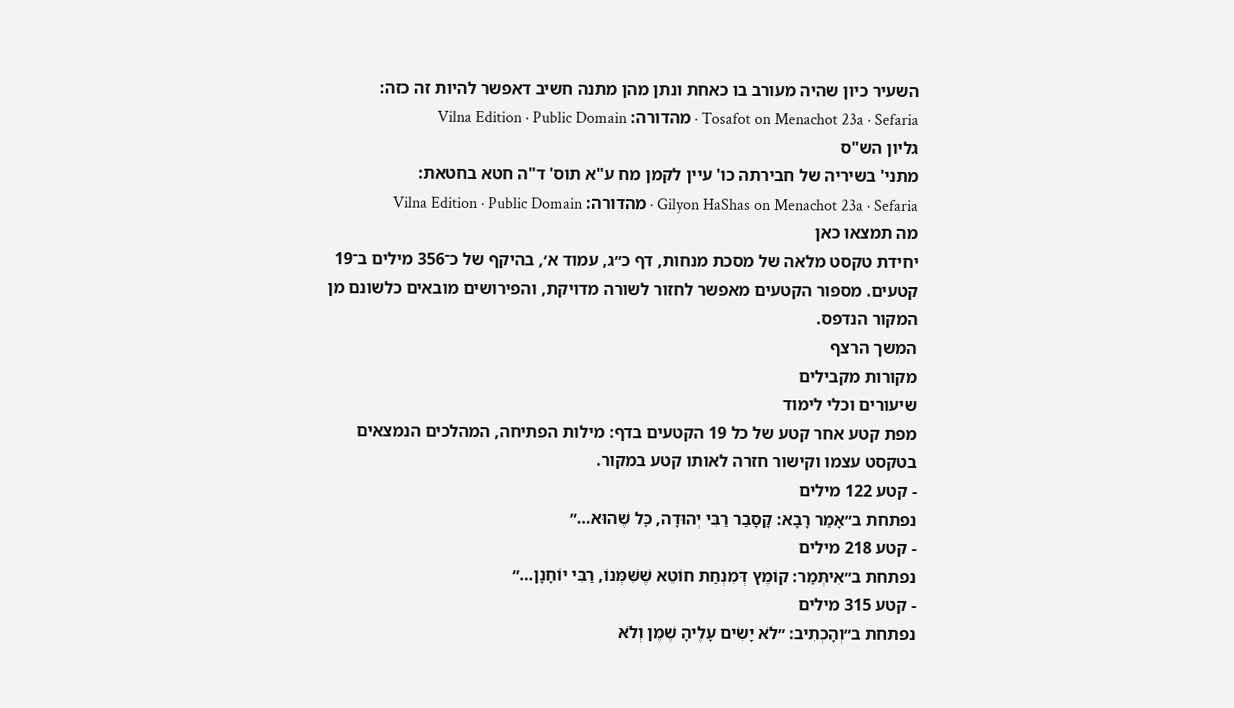השעיר כיון שהיה מעורב בו כאחת ונתן מהן מתנה חשיב דאפשר להיות זה כזה:
Tosafot on Menachot 23a · Sefaria · מהדורה: Vilna Edition · Public Domain
גליון הש"ס
מתני' בשיריה של חבירתה כו' עיין לקמן מח ע"א תוס' ד"ה חטא בחטאת:
Gilyon HaShas on Menachot 23a · Sefaria · מהדורה: Vilna Edition · Public Domain
מה תמצאו כאן
יחידת טקסט מלאה של מסכת מנחות, דף כ״ג, עמוד א׳, בהיקף של כ־356 מילים ב־19 קטעים. מספור הקטעים מאפשר לחזור לשורה מדויקת, והפירושים מובאים כלשונם מן המקור הנדפס.
המשך הרצף
מקורות מקבילים
שיעורים וכלי לימוד
מפת קטע אחר קטע של כל 19 הקטעים בדף: מילות הפתיחה, המהלכים הנמצאים בטקסט עצמו וקישור חזרה לאותו קטע במקור.
- קטע 122 מילים
נפתחת ב״אָמַר רָבָא: קָסָבַר רַבִּי יְהוּדָה, כׇּל שֶׁהוּא…״
- קטע 218 מילים
נפתחת ב״אִיתְּמַר: קוֹמֶץ דְּמִנְחַת חוֹטֵא שֶׁשִּׁמְּנוֹ, רַבִּי יוֹחָנָן…״
- קטע 315 מילים
נפתחת ב״וְהָכְתִיב: ״לֹא יָשִׂים עָלֶיהָ שֶׁמֶן וְלֹא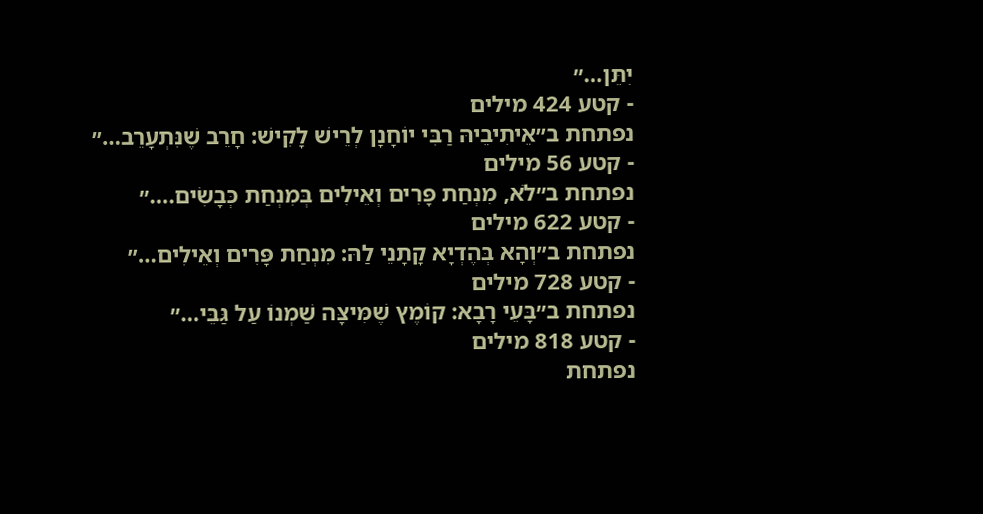יִתֵּן…״
- קטע 424 מילים
נפתחת ב״אֵיתִיבֵיהּ רַבִּי יוֹחָנָן לְרֵישׁ לָקִישׁ: חָרֵב שֶׁנִּתְעָרֵב…״
- קטע 56 מילים
נפתחת ב״לֹא, מִנְחַת פָּרִים וְאֵילִים בְּמִנְחַת כְּבָשִׂים.…״
- קטע 622 מילים
נפתחת ב״וְהָא בְּהֶדְיָא קָתָנֵי לַהּ: מִנְחַת פָּרִים וְאֵילִים…״
- קטע 728 מילים
נפתחת ב״בָּעֵי רָבָא: קוֹמֶץ שֶׁמִּיצָּה שַׁמְנוֹ עַל גַּבֵּי…״
- קטע 818 מילים
נפתחת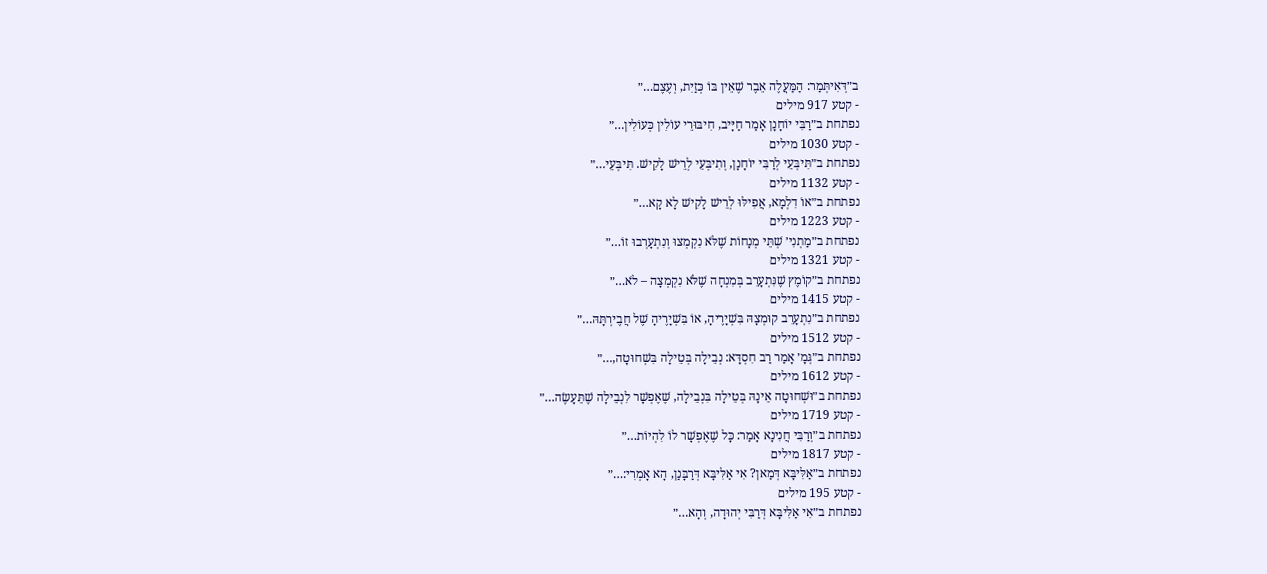ב״דְּאִיתְּמַר: הַמַּעֲלֶה אֵבֶר שֶׁאֵין בּוֹ כְּזַיִת, וְעֶצֶם…״
- קטע 917 מילים
נפתחת ב״רַבִּי יוֹחָנָן אָמַר חַיָּיב, חִיבּוּרֵי עוֹלִין כְּעוֹלִין…״
- קטע 1030 מילים
נפתחת ב״תִּיבְּעֵי לְרַבִּי יוֹחָנָן, וְתִיבְּעֵי לְרֵישׁ לָקִישׁ. תִּיבְּעֵי…״
- קטע 1132 מילים
נפתחת ב״אוֹ דִלְמָא, אֲפִילּוּ לְרֵישׁ לָקִישׁ לָא קָא…״
- קטע 1223 מילים
נפתחת ב״מַתְנִי׳ שְׁתֵּי מְנָחוֹת שֶׁלֹּא נִקְמְצוּ וְנִתְעָרְבוּ זוֹ…״
- קטע 1321 מילים
נפתחת ב״קוֹמֶץ שֶׁנִּתְעָרֵב בְּמִנְחָה שֶׁלֹּא נִקְמְצָה – לֹא…״
- קטע 1415 מילים
נפתחת ב״נִתְעָרֵב קוּמְצָהּ בִּשְׁיָרֶיהָ, אוֹ בִּשְׁיָרֶיהָ שֶׁל חֲבֶירְתָּהּ…״
- קטע 1512 מילים
נפתחת ב״גְּמָ׳ אָמַר רַב חִסְדָּא: נְבֵילָה בְּטֵילָה בִּשְׁחוּטָה,…״
- קטע 1612 מילים
נפתחת ב״וּשְׁחוּטָה אֵינָהּ בְּטֵילָה בִּנְבֵילָה, שֶׁאֶפְשָׁר לִנְבֵילָה שֶׁתֵּעָשֶׂה…״
- קטע 1719 מילים
נפתחת ב״וְרַבִּי חֲנִינָא אָמַר: כׇּל שֶׁאֶפְשָׁר לוֹ לִהְיוֹת…״
- קטע 1817 מילים
נפתחת ב״אַלִּיבָּא דְּמַאן? אִי אַלִּיבָּא דְּרַבָּנַן, הָא אָמְרִי:…״
- קטע 195 מילים
נפתחת ב״אִי אַלִּיבָּא דְּרַבִּי יְהוּדָה, וְהָא…״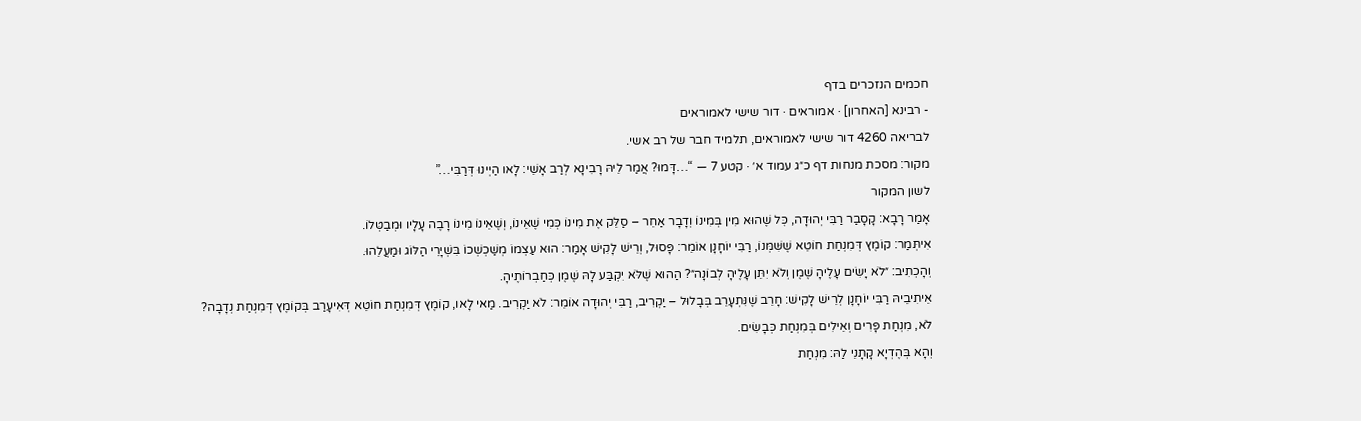חכמים הנזכרים בדף
- רבינא [האחרון] · אמוראים · דור שישי לאמוראים
לבריאה 4260 דור שישי לאמוראים, תלמיד חבר של רב אשי.
מקור: מסכת מנחות דף כ״ג עמוד א׳ · קטע 7 — “…דָּמוּ? אֲמַר לֵיהּ רָבִינָא לְרַב אָשֵׁי: לָאו הַיְינוּ דְּרַבִּי…”
לשון המקור
אָמַר רָבָא: קָסָבַר רַבִּי יְהוּדָה, כׇּל שֶׁהוּא מִין בְּמִינוֹ וְדָבָר אַחֵר – סַלֵּק אֶת מִינוֹ כְּמִי שֶׁאֵינוֹ, וְשֶׁאֵינוֹ מִינוֹ רָבֶה עָלָיו וּמְבַטְּלוֹ.
אִיתְּמַר: קוֹמֶץ דְּמִנְחַת חוֹטֵא שֶׁשִּׁמְּנוֹ, רַבִּי יוֹחָנָן אוֹמֵר: פָּסוּל, וְרֵישׁ לָקִישׁ אָמַר: הוּא עַצְמוֹ מְשַׁכְשְׁכוֹ בִּשְׁיָרֵי הַלּוֹג וּמַעֲלֵהוּ.
וְהָכְתִיב: ״לֹא יָשִׂים עָלֶיהָ שֶׁמֶן וְלֹא יִתֵּן עָלֶיהָ לְבוֹנָה״? הַהוּא שֶׁלֹּא יִקְבַּע לָהּ שֶׁמֶן כְּחַבְרוֹתֶיהָ.
אֵיתִיבֵיהּ רַבִּי יוֹחָנָן לְרֵישׁ לָקִישׁ: חָרֵב שֶׁנִּתְעָרֵב בְּבָלוּל – יַקְרִיב, רַבִּי יְהוּדָה אוֹמֵר: לֹא יַקְרִיב. מַאי לָאו, קוֹמֶץ דְּמִנְחַת חוֹטֵא דְּאִיעָרַב בְּקוֹמֶץ דְּמִנְחַת נְדָבָה?
לֹא, מִנְחַת פָּרִים וְאֵילִים בְּמִנְחַת כְּבָשִׂים.
וְהָא בְּהֶדְיָא קָתָנֵי לַהּ: מִנְחַת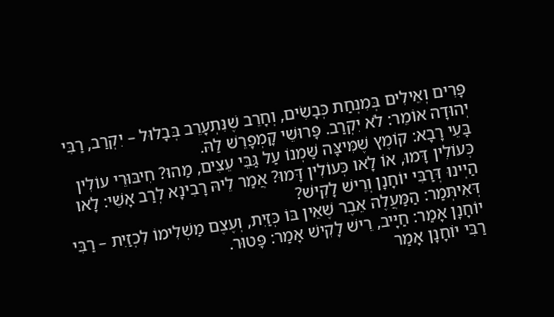פָּרִים וְאֵילִים בְּמִנְחַת כְּבָשִׂים, וְחָרֵב שֶׁנִּתְעָרֵב בְּבָלוּל – יִקְרַב, רַבִּי יְהוּדָה אוֹמֵר: לֹא יִקְרַב. פָּרוּשֵׁי קָמְפָרֵשׁ לַהּ.
בָּעֵי רָבָא: קוֹמֶץ שֶׁמִּיצָּה שַׁמְנוֹ עַל גַּבֵּי עֵצִים, מַהוּ? חִיבּוּרֵי עוֹלִין כְּעוֹלִין דָּמוּ, אוֹ לָאו כְּעוֹלִין דָּמוּ? אֲמַר לֵיהּ רָבִינָא לְרַב אָשֵׁי: לָאו הַיְינוּ דְּרַבִּי יוֹחָנָן וְרֵישׁ לָקִישׁ?
דְּאִיתְּמַר: הַמַּעֲלֶה אֵבֶר שֶׁאֵין בּוֹ כְּזַיִת, וְעֶצֶם מַשְׁלִימוֹ לִכְזַיִת – רַבִּי יוֹחָנָן אָמַר: חַיָּיב, רֵישׁ לָקִישׁ אָמַר: פָּטוּר.
רַבִּי יוֹחָנָן אָמַר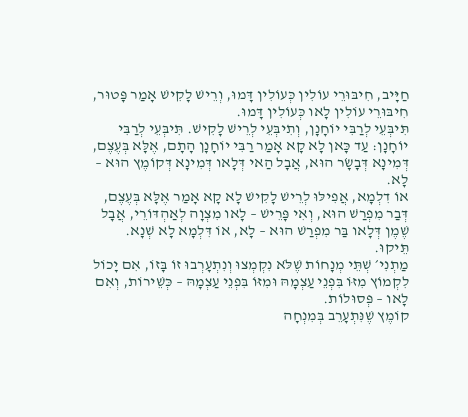חַיָּיב, חִיבּוּרֵי עוֹלִין כְּעוֹלִין דָּמוּ, וְרֵישׁ לָקִישׁ אָמַר פָּטוּר, חִיבּוּרֵי עוֹלִין לָאו כְּעוֹלִין דָּמוּ.
תִּיבְּעֵי לְרַבִּי יוֹחָנָן, וְתִיבְּעֵי לְרֵישׁ לָקִישׁ. תִּיבְּעֵי לְרַבִּי יוֹחָנָן: עַד כָּאן לָא קָא אָמַר רַבִּי יוֹחָנָן הָתָם, אֶלָּא בְּעֶצֶם, דְּמִינָא דְּבָשָׂר הוּא, אֲבָל הַאי דְּלָאו דְּמִינָא דְּקוֹמֶץ הוּא – לָא.
אוֹ דִלְמָא, אֲפִילּוּ לְרֵישׁ לָקִישׁ לָא קָא אָמַר אֶלָּא בְּעֶצֶם, דְּבַר מִפְרַשׁ הוּא, וְאִי פָּרֵישׁ – לָאו מִצְוָה לְאַהְדּוֹרֵי, אֲבָל שֶׁמֶן דְּלָאו בַּר מִפְרַשׁ הוּא – לָא, אוֹ דִּלְמָא לָא שְׁנָא. תֵּיקוּ.
מַתְנִי׳ שְׁתֵּי מְנָחוֹת שֶׁלֹּא נִקְמְצוּ וְנִתְעָרְבוּ זוֹ בָּזוֹ, אִם יָכוֹל לִקְמוֹץ מִזּוֹ בִּפְנֵי עַצְמָהּ וּמִזּוֹ בִּפְנֵי עַצְמָהּ – כְּשֵׁירוֹת, וְאִם לָאו – פְּסוּלוֹת.
קוֹמֶץ שֶׁנִּתְעָרֵב בְּמִנְחָה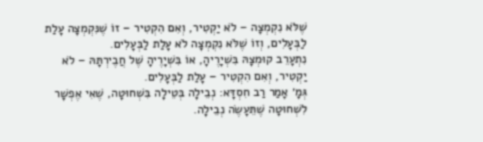שֶׁלֹּא נִקְמְצָה – לֹא יַקְטִיר, וְאִם הִקְטִיר – זוֹ שֶׁנִּקְמְצָה עָלַת לַבְּעָלִים, וְזוֹ שֶׁלֹּא נִקְמְצָה לֹא עָלַת לַבְּעָלִים.
נִתְעָרֵב קוּמְצָהּ בִּשְׁיָרֶיהָ, אוֹ בִּשְׁיָרֶיהָ שֶׁל חֲבֶירְתָּהּ – לֹא יַקְטִיר, וְאִם הִקְטִיר – עָלַת לַבְּעָלִים.
גְּמָ׳ אָמַר רַב חִסְדָּא: נְבֵילָה בְּטֵילָה בִּשְׁחוּטָה, שֶׁאִי אֶפְשָׁר לִשְׁחוּטָה שֶׁתֵּעָשֶׂה נְבֵילָה.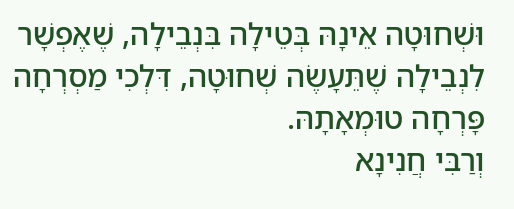וּשְׁחוּטָה אֵינָהּ בְּטֵילָה בִּנְבֵילָה, שֶׁאֶפְשָׁר לִנְבֵילָה שֶׁתֵּעָשֶׂה שְׁחוּטָה, דִּלְכִי מַסְרְחָה פָּרְחָה טוּמְאָתָהּ.
וְרַבִּי חֲנִינָא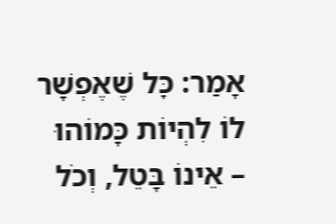אָמַר: כׇּל שֶׁאֶפְשָׁר לוֹ לִהְיוֹת כָּמוֹהוּ – אֵינוֹ בָּטֵל, וְכֹל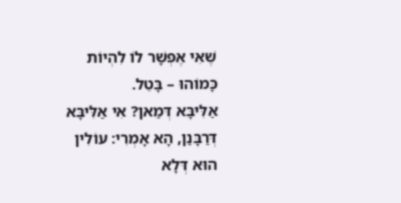שֶׁאִי אֶפְשָׁר לוֹ לִהְיוֹת כָּמוֹהוּ – בָּטֵל.
אַלִּיבָּא דְּמַאן? אִי אַלִּיבָּא דְּרַבָּנַן, הָא אָמְרִי: עוֹלִין הוּא דְּלָא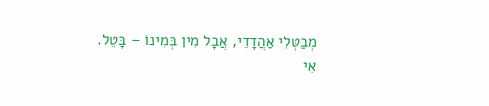מְבַטְּלִי אַהֲדָדֵי, אֲבָל מִין בְּמִינוֹ – בָּטֵל.
אִי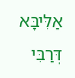אַלִּיבָּא דְּרַבִּי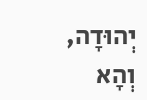יְהוּדָה, וְהָא